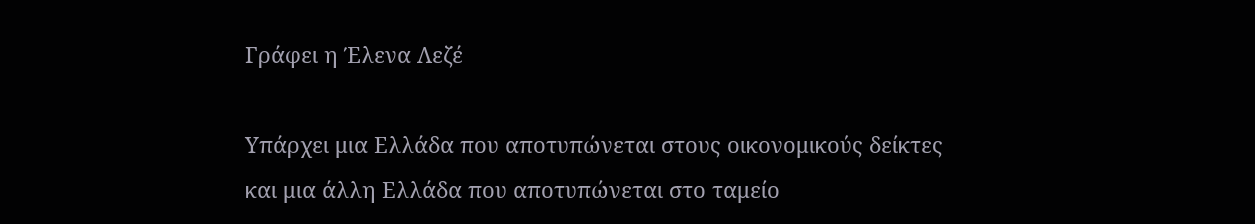Γράφει η Έλενα Λεζέ

Υπάρχει μια Ελλάδα που αποτυπώνεται στους οικονομικούς δείκτες και μια άλλη Ελλάδα που αποτυπώνεται στο ταμείο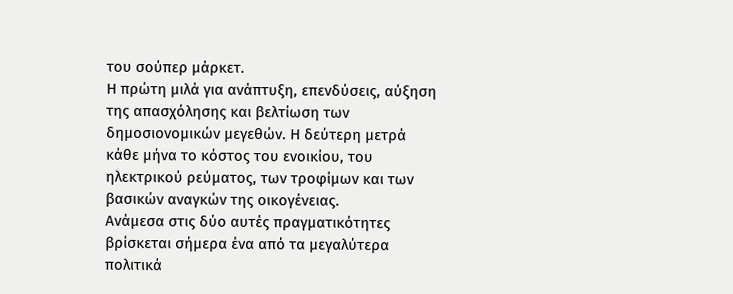του σούπερ μάρκετ.
Η πρώτη μιλά για ανάπτυξη, επενδύσεις, αύξηση της απασχόλησης και βελτίωση των δημοσιονομικών μεγεθών. Η δεύτερη μετρά κάθε μήνα το κόστος του ενοικίου, του ηλεκτρικού ρεύματος, των τροφίμων και των βασικών αναγκών της οικογένειας.
Ανάμεσα στις δύο αυτές πραγματικότητες βρίσκεται σήμερα ένα από τα μεγαλύτερα πολιτικά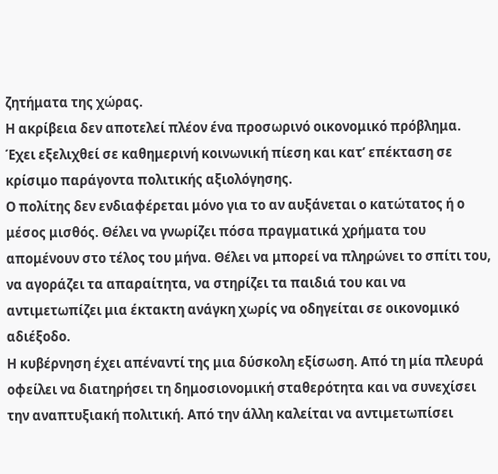ζητήματα της χώρας.
Η ακρίβεια δεν αποτελεί πλέον ένα προσωρινό οικονομικό πρόβλημα. Έχει εξελιχθεί σε καθημερινή κοινωνική πίεση και κατ’ επέκταση σε κρίσιμο παράγοντα πολιτικής αξιολόγησης.
Ο πολίτης δεν ενδιαφέρεται μόνο για το αν αυξάνεται ο κατώτατος ή ο μέσος μισθός. Θέλει να γνωρίζει πόσα πραγματικά χρήματα του απομένουν στο τέλος του μήνα. Θέλει να μπορεί να πληρώνει το σπίτι του, να αγοράζει τα απαραίτητα, να στηρίζει τα παιδιά του και να αντιμετωπίζει μια έκτακτη ανάγκη χωρίς να οδηγείται σε οικονομικό αδιέξοδο.
Η κυβέρνηση έχει απέναντί της μια δύσκολη εξίσωση. Από τη μία πλευρά οφείλει να διατηρήσει τη δημοσιονομική σταθερότητα και να συνεχίσει την αναπτυξιακή πολιτική. Από την άλλη καλείται να αντιμετωπίσει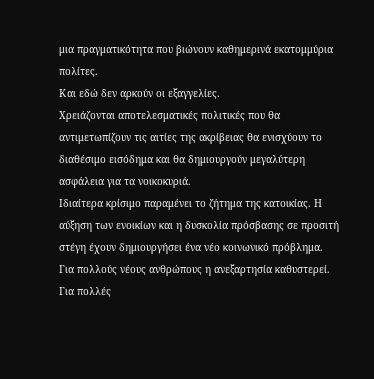μια πραγματικότητα που βιώνουν καθημερινά εκατομμύρια πολίτες.
Και εδώ δεν αρκούν οι εξαγγελίες.
Χρειάζονται αποτελεσματικές πολιτικές που θα αντιμετωπίζουν τις αιτίες της ακρίβειας θα ενισχύουν το διαθέσιμο εισόδημα και θα δημιουργούν μεγαλύτερη ασφάλεια για τα νοικοκυριά.
Ιδιαίτερα κρίσιμο παραμένει το ζήτημα της κατοικίας. Η αύξηση των ενοικίων και η δυσκολία πρόσβασης σε προσιτή στέγη έχουν δημιουργήσει ένα νέο κοινωνικό πρόβλημα. Για πολλούς νέους ανθρώπους η ανεξαρτησία καθυστερεί. Για πολλές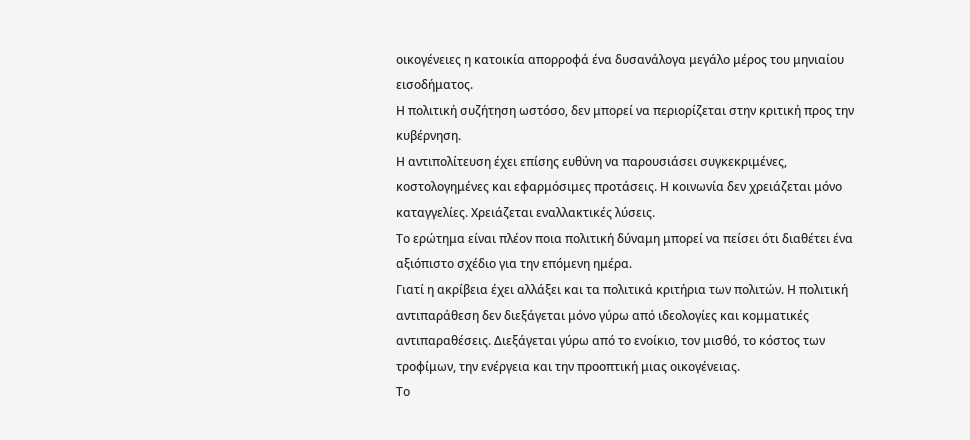οικογένειες η κατοικία απορροφά ένα δυσανάλογα μεγάλο μέρος του μηνιαίου εισοδήματος.
Η πολιτική συζήτηση ωστόσο, δεν μπορεί να περιορίζεται στην κριτική προς την κυβέρνηση.
Η αντιπολίτευση έχει επίσης ευθύνη να παρουσιάσει συγκεκριμένες, κοστολογημένες και εφαρμόσιμες προτάσεις. Η κοινωνία δεν χρειάζεται μόνο καταγγελίες. Χρειάζεται εναλλακτικές λύσεις.
Το ερώτημα είναι πλέον ποια πολιτική δύναμη μπορεί να πείσει ότι διαθέτει ένα αξιόπιστο σχέδιο για την επόμενη ημέρα.
Γιατί η ακρίβεια έχει αλλάξει και τα πολιτικά κριτήρια των πολιτών. Η πολιτική αντιπαράθεση δεν διεξάγεται μόνο γύρω από ιδεολογίες και κομματικές αντιπαραθέσεις. Διεξάγεται γύρω από το ενοίκιο, τον μισθό, το κόστος των τροφίμων, την ενέργεια και την προοπτική μιας οικογένειας.
Το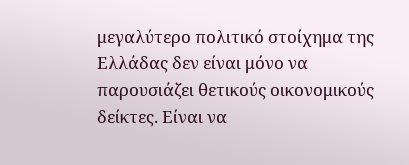μεγαλύτερο πολιτικό στοίχημα της Ελλάδας δεν είναι μόνο να παρουσιάζει θετικούς οικονομικούς δείκτες. Είναι να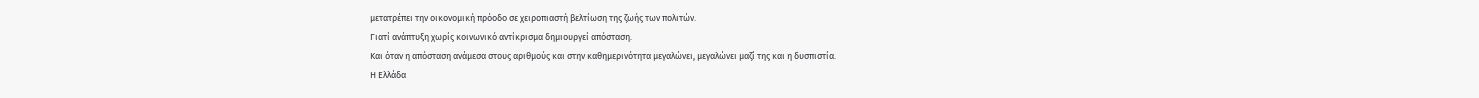μετατρέπει την οικονομική πρόοδο σε χειροπιαστή βελτίωση της ζωής των πολιτών.
Γιατί ανάπτυξη χωρίς κοινωνικό αντίκρισμα δημιουργεί απόσταση.
Και όταν η απόσταση ανάμεσα στους αριθμούς και στην καθημερινότητα μεγαλώνει, μεγαλώνει μαζί της και η δυσπιστία.
Η Ελλάδα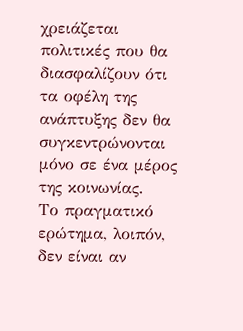χρειάζεται πολιτικές που θα διασφαλίζουν ότι τα οφέλη της ανάπτυξης δεν θα συγκεντρώνονται μόνο σε ένα μέρος της κοινωνίας.
Το πραγματικό ερώτημα, λοιπόν, δεν είναι αν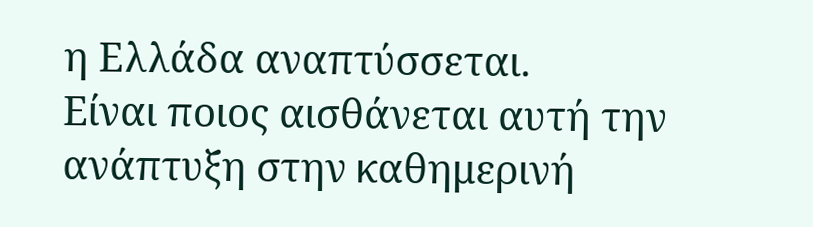η Ελλάδα αναπτύσσεται.
Είναι ποιος αισθάνεται αυτή την ανάπτυξη στην καθημερινή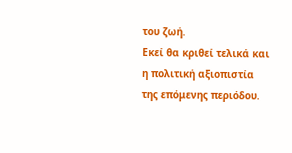του ζωή.
Εκεί θα κριθεί τελικά και η πολιτική αξιοπιστία της επόμενης περιόδου.